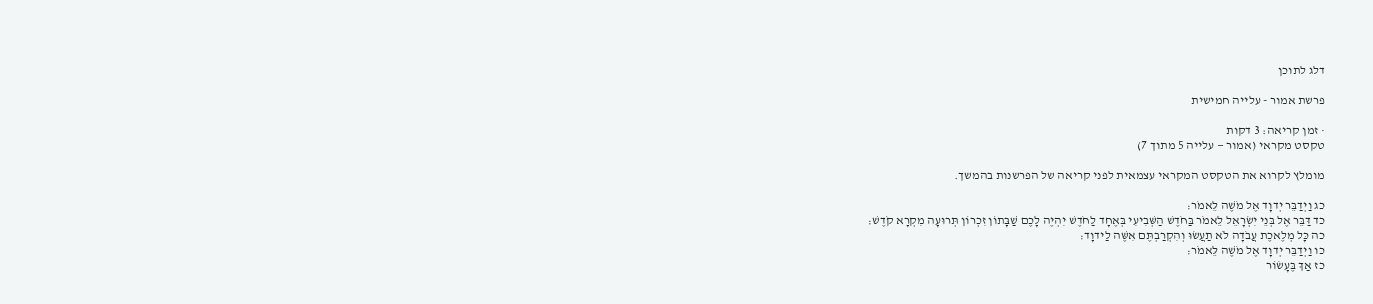דלג לתוכן

פרשת אמור - עלייה חמישית

· זמן קריאה: 3 דקות
טקסט מקראי (אמור — עלייה 5 מתוך 7)

מומלץ לקרוא את הטקסט המקראי עצמאית לפני קריאה של הפרשנות בהמשך.

כג וַיְדַבֵּר יְדוָד אֶל מֹשֶׁה לֵּאמֹר׃
כד דַּבֵּר אֶל בְּנֵי יִשְׂרָאֵל לֵאמֹר בַּחֹדֶשׁ הַשְּׁבִיעִי בְּאֶחָד לַחֹדֶשׁ יִהְיֶה לָכֶם שַׁבָּתוֹן זִכְרוֹן תְּרוּעָה מִקְרָא קֹדֶשׁ׃
כה כָּל מְלֶאכֶת עֲבֹדָה לֹא תַעֲשׂוּ וְהִקְרַבְתֶּם אִשֶּׁה לַידוָד׃
כו וַיְדַבֵּר יְדוָד אֶל מֹשֶׁה לֵּאמֹר׃
כז אַךְ בֶּעָשׂוֹר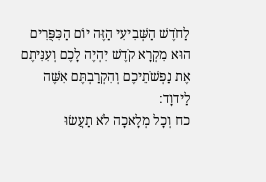לַחֹדֶשׁ הַשְּׁבִיעִי הַזֶּה יוֹם הַכִּפֻּרִים הוּא מִקְרָא קֹדֶשׁ יִהְיֶה לָכֶם וְעִנִּיתֶם אֶת נַפְשֹׁתֵיכֶם וְהִקְרַבְתֶּם אִשֶּׁה לַידוָד׃
כח וְכָל מְלָאכָה לֹא תַעֲשׂוּ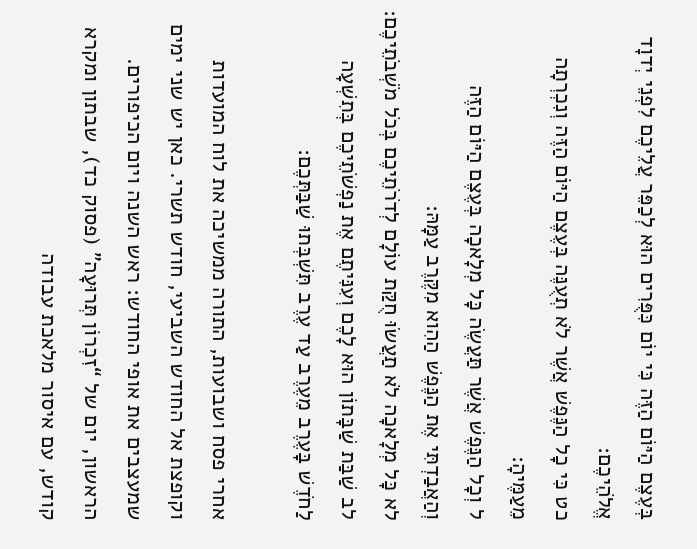בְּעֶצֶם הַיּוֹם הַזֶּה כִּי יוֹם כִּפֻּרִים הוּא לְכַפֵּר עֲלֵיכֶם לִפְנֵי יְדוָד אֱלֹהֵיכֶם׃
כט כִּי כָל הַנֶּפֶשׁ אֲשֶׁר לֹא תְעֻנֶּה בְּעֶצֶם הַיּוֹם הַזֶּה וְנִכְרְתָה מֵעַמֶּיהָ׃
ל וְכָל הַנֶּפֶשׁ אֲשֶׁר תַּעֲשֶׂה כָּל מְלָאכָה בְּעֶצֶם הַיּוֹם הַזֶּה וְהַאֲבַדְתִּי אֶת הַנֶּפֶשׁ הַהִוא מִקֶּרֶב עַמָּהּ׃
לא כָּל מְלָאכָה לֹא תַעֲשׂוּ חֻקַּת עוֹלָם לְדֹרֹתֵיכֶם בְּכֹל מֹשְׁבֹתֵיכֶם׃
לב שַׁבַּת שַׁבָּתוֹן הוּא לָכֶם וְעִנִּיתֶם אֶת נַפְשֹׁתֵיכֶם בְּתִשְׁעָה לַחֹדֶשׁ בָּעֶרֶב מֵעֶרֶב עַד עֶרֶב תִּשְׁבְּתוּ שַׁבַּתְּכֶם׃

אחרי פסח ושבועות, התורה ממשיכה את לוח המועדות וקופצת אל החודש השביעי, חודש תשרי. כאן יש שני ימים שמעצבים את אופי החודש: ראש השנה ויום הכיפורים. הראשון, יום של “זִכְרוֹן תְּרוּעָה” (פסוק כד), שבתון ומקרא קודש, עם איסור מלאכת עבודה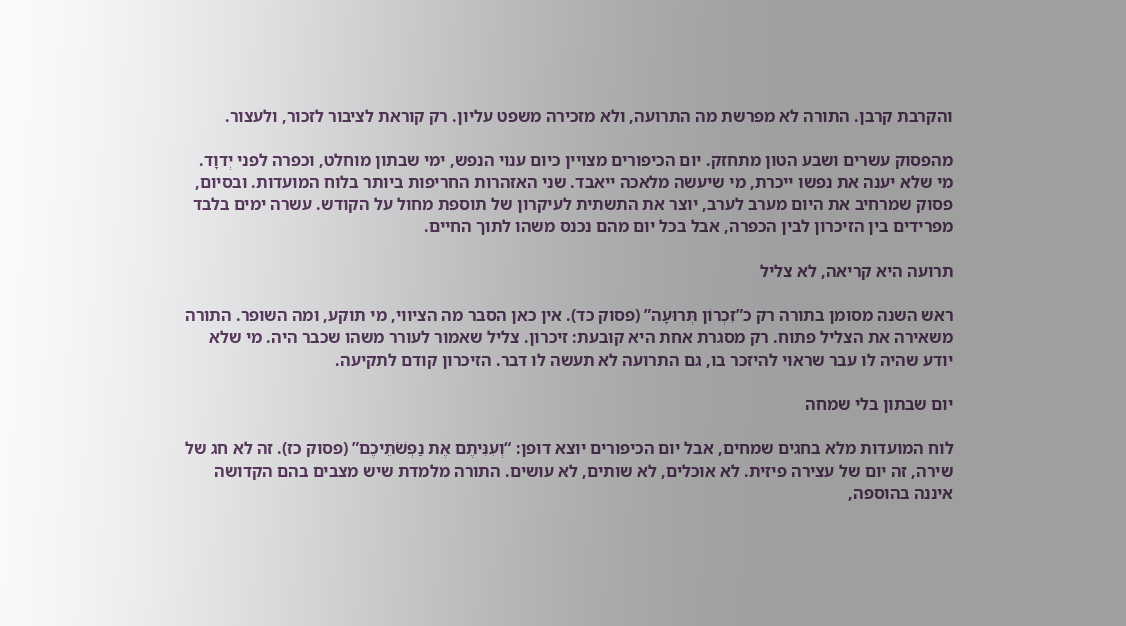והקרבת קרבן. התורה לא מפרשת מה התרועה, ולא מזכירה משפט עליון. רק קוראת לציבור לזכור, ולעצור.

מהפסוק עשרים ושבע הטון מתחזק. יום הכיפורים מצויין כיום ענוי הנפש, ימי שבתון מוחלט, וכפרה לפני יְדוָד. מי שלא יענה את נפשו ייכרת, מי שיעשה מלאכה ייאבד. שני האזהרות החריפות ביותר בלוח המועדות. ובסיום, פסוק שמרחיב את היום מערב לערב, יוצר את התשתית לעיקרון של תוספת מחול על הקודש. עשרה ימים בלבד מפרידים בין הזיכרון לבין הכפרה, אבל בכל יום מהם נכנס משהו לתוך החיים.

תרועה היא קריאה, לא צליל

ראש השנה מסומן בתורה רק כ”זִכְרוֹן תְּרוּעָה” (פסוק כד). אין כאן הסבר מה הציווי, מי תוקע, ומה השופר. התורה משאירה את הצליל פתוח. רק מסגרת אחת היא קובעת: זיכרון. צליל שאמור לעורר משהו שכבר היה. מי שלא יודע שהיה לו עבר שראוי להיזכר בו, גם התרועה לא תעשה לו דבר. הזיכרון קודם לתקיעה.

יום שבתון בלי שמחה

לוח המועדות מלא בחגים שמחים, אבל יום הכיפורים יוצא דופן: “וְעִנִּיתֶם אֶת נַפְשֹׁתֵיכֶם” (פסוק כז). זה לא חג של שירה, זה יום של עצירה פיזית. לא אוכלים, לא שותים, לא עושים. התורה מלמדת שיש מצבים בהם הקדושה איננה בהוספה,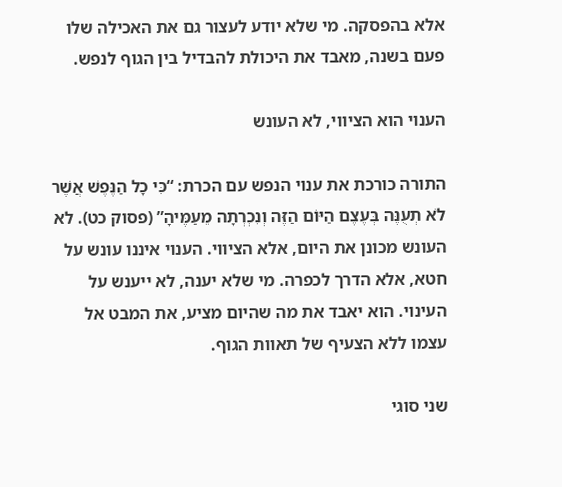אלא בהפסקה. מי שלא יודע לעצור גם את האכילה שלו פעם בשנה, מאבד את היכולת להבדיל בין הגוף לנפש.

הענוי הוא הציווי, לא העונש

התורה כורכת את ענוי הנפש עם הכרת: “כִּי כָל הַנֶּפֶשׁ אֲשֶׁר לֹא תְעֻנֶּה בְּעֶצֶם הַיּוֹם הַזֶּה וְנִכְרְתָה מֵעַמֶּיהָ” (פסוק כט). לא העונש מכונן את היום, אלא הציווי. הענוי איננו עונש על חטא, אלא הדרך לכפרה. מי שלא יענה, לא ייענש על העינוי. הוא יאבד את מה שהיום מציע, את המבט אל עצמו ללא הצעיף של תאוות הגוף.

שני סוגי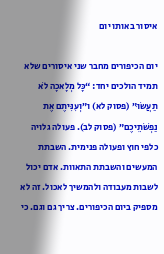איסור באותו יום

יום הכיפורים מחבר שני איסורים שלא תמיד הולכים יחד: “כָּל מְלָאכָה לֹא תַעֲשׂוּ” (פסוק לא) ו”וְעִנִּיתֶם אֶת נַפְשֹׁתֵיכֶם” (פסוק לב). פעולה גלויה כלפי חוץ ופעולה פנימית. השבתת המעשים והשבתת התאוות. אדם יכול לשבות מעבודה ולהמשיך לאכול. זה לא מספיק ביום הכיפורים. צריך גם וגם. כי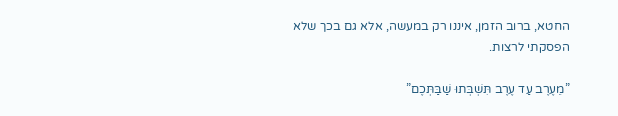החטא, ברוב הזמן, איננו רק במעשה, אלא גם בכך שלא הפסקתי לרצות.

”מֵעֶרֶב עַד עֶרֶב תִּשְׁבְּתוּ שַׁבַּתְּכֶם”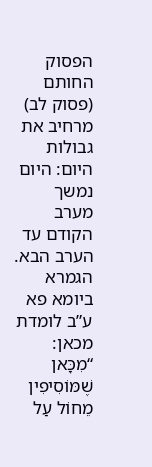הפסוק החותם (פסוק לב) מרחיב את גבולות היום: היום נמשך מערב הקודם עד הערב הבא. הגמרא ביומא פא ע”ב לומדת מכאן: “מִכָּאן שֶׁמּוֹסִיפִין מֵחוֹל עַל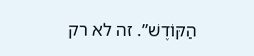הַקּוֹדֶשׁ”. זה לא רק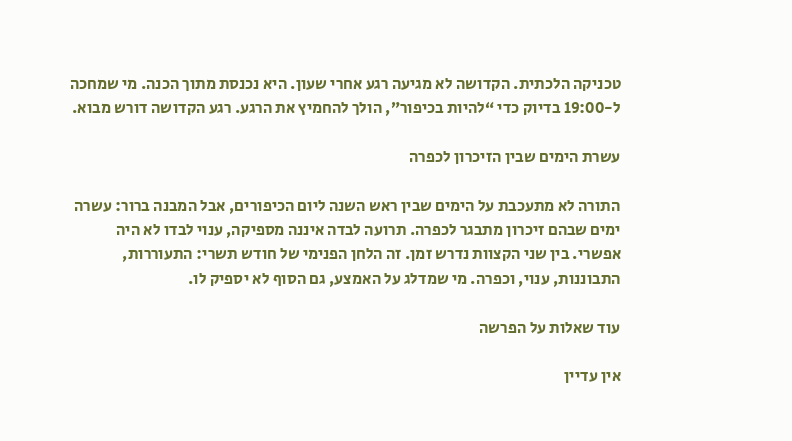טכניקה הלכתית. הקדושה לא מגיעה רגע אחרי שעון. היא נכנסת מתוך הכנה. מי שמחכה ל-19:00 בדיוק כדי “להיות בכיפור”, הולך להחמיץ את הרגע. רגע הקדושה דורש מבוא.

עשרת הימים שבין הזיכרון לכפרה

התורה לא מתעכבת על הימים שבין ראש השנה ליום הכיפורים, אבל המבנה ברור: עשרה ימים שבהם זיכרון מתבגר לכפרה. תרועה לבדה איננה מספיקה, ענוי לבדו לא היה אפשרי. בין שני הקצוות נדרש זמן. זה הלחן הפנימי של חודש תשרי: התעוררות, התבוננות, ענוי, וכפרה. מי שמדלג על האמצע, גם הסוף לא יספיק לו.

עוד שאלות על הפרשה

אין עדיין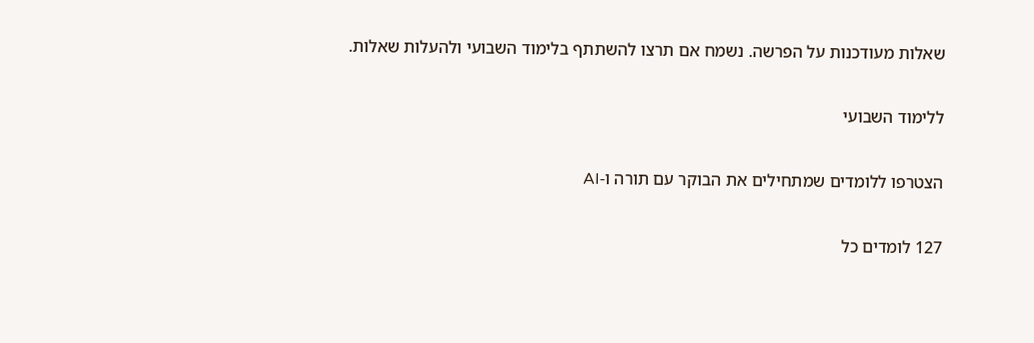שאלות מעודכנות על הפרשה. נשמח אם תרצו להשתתף בלימוד השבועי ולהעלות שאלות.

ללימוד השבועי

הצטרפו ללומדים שמתחילים את הבוקר עם תורה ו-AI

127 לומדים כל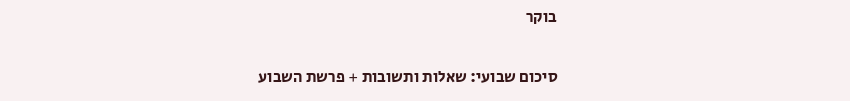בוקר

סיכום שבועי: שאלות ותשובות + פרשת השבוע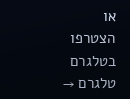או הצטרפו בטלגרם טלגרם →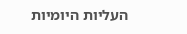העליות היומיות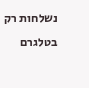נשלחות רק בטלגרם